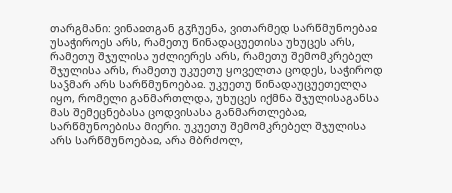თარგმანი: ვინაჲთგან გჳჩუენა, ვითარმედ სარწმუნოებაჲ უსაჭიროეს არს, რამეთუ წინადაცუეთისა უხუცეს არს, რამეთუ შჯულისა უძლიერეს არს, რამეთუ შემომკრებელ შჯულისა არს, რამეთუ უკუეთუ ყოველთა ცოდეს, საჭიროდ საჴმარ არს სარწმუნოებაჲ. უკუეთუ წინადაუცუეთელღა იყო, რომელი განმართლდა, უხუცეს იქმნა შჯულისაგანსა მას შემეცნებასა ცოდვისასა განმართლებაჲ, სარწმუნოებისა მიერი. უკუეთუ შემომკრებელ შჯულისა არს სარწმუნოებაჲ, არა მბრძოლ,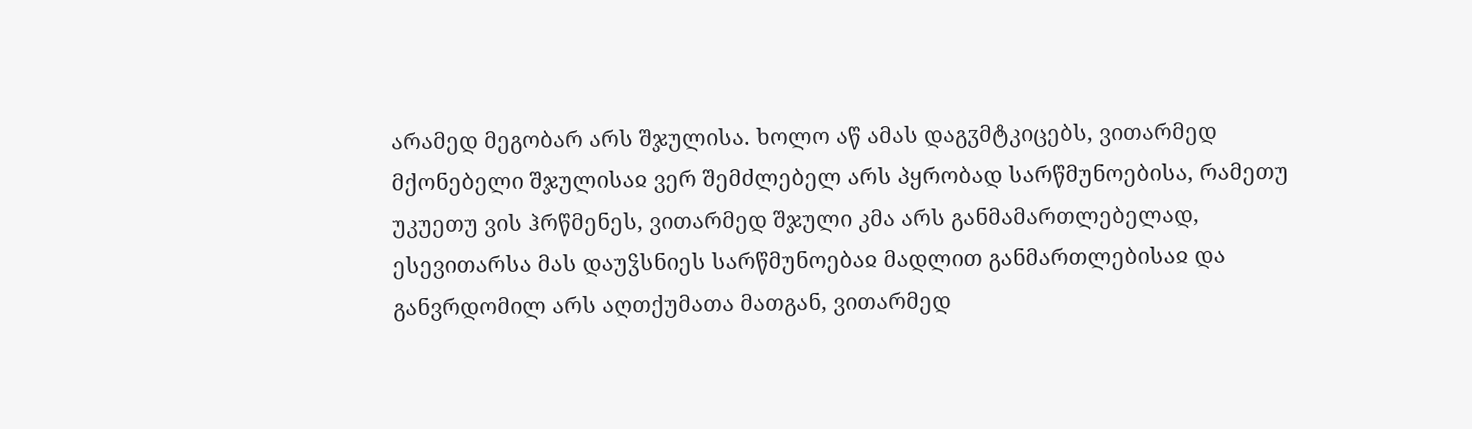არამედ მეგობარ არს შჯულისა. ხოლო აწ ამას დაგჳმტკიცებს, ვითარმედ მქონებელი შჯულისაჲ ვერ შემძლებელ არს პყრობად სარწმუნოებისა, რამეთუ უკუეთუ ვის ჰრწმენეს, ვითარმედ შჯული კმა არს განმამართლებელად, ესევითარსა მას დაუჴსნიეს სარწმუნოებაჲ მადლით განმართლებისაჲ და განვრდომილ არს აღთქუმათა მათგან, ვითარმედ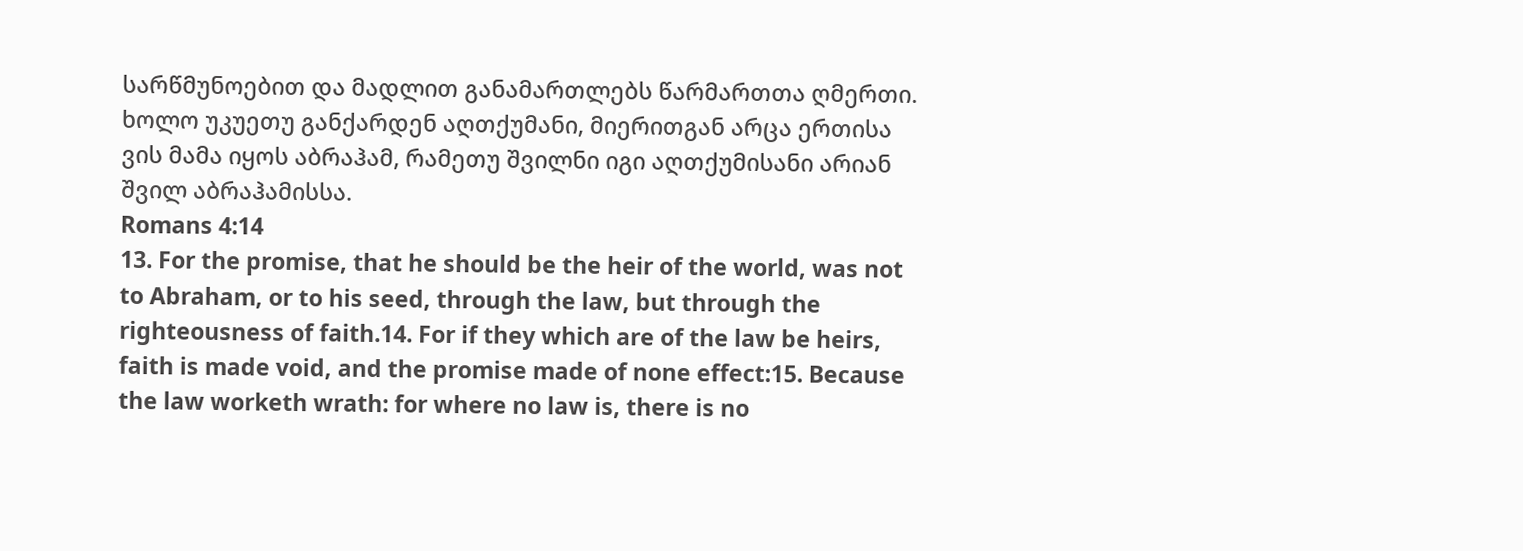სარწმუნოებით და მადლით განამართლებს წარმართთა ღმერთი. ხოლო უკუეთუ განქარდენ აღთქუმანი, მიერითგან არცა ერთისა ვის მამა იყოს აბრაჰამ, რამეთუ შვილნი იგი აღთქუმისანი არიან შვილ აბრაჰამისსა.
Romans 4:14
13. For the promise, that he should be the heir of the world, was not to Abraham, or to his seed, through the law, but through the righteousness of faith.14. For if they which are of the law be heirs, faith is made void, and the promise made of none effect:15. Because the law worketh wrath: for where no law is, there is no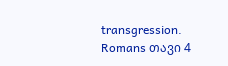transgression.
Romans თავი 4